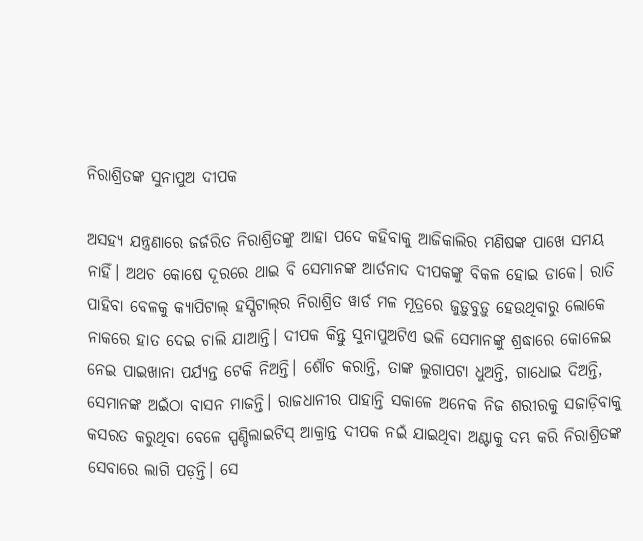ନିରାଶ୍ରିତଙ୍କ ସୁନାପୁଅ ଦୀପକ

ଅସହ୍ୟ ଯନ୍ତ୍ରଣାରେ ଜର୍ଜରିତ ନିରାଶ୍ରିତଙ୍କୁ ଆହା ପଦେ କହିବାକୁ ଆଜିକାଲିର ମଣିଷଙ୍କ ପାଖେ ସମୟ ନାହିଁ। ଅଥଚ କୋଷେ ଦୂରରେ ଥାଇ ବି ସେମାନଙ୍କ ଆର୍ତନାଦ ଦୀପକଙ୍କୁ ବିକଳ ହୋଇ ଡାକେ। ରାତି ପାହିବା ବେଳକୁ କ୍ୟାପିଟାଲ୍‌ ହସ୍ପିଟାଲ୍‌ର ନିରାଶ୍ରିତ ୱାର୍ଡ ମଳ ମୂତ୍ରରେ ‌ଜୁଡ଼ୁବୁଡ଼ୁ ହେଉଥିବାରୁ ଲୋକେ ନାକରେ ହାତ ଦେଇ ଚାଲି ଯାଆନ୍ତି। ଦୀପକ କିନ୍ତୁ ସୁନାପୁଅଟିଏ ଭଳି ସେମାନଙ୍କୁ ଶ୍ରଦ୍ଧାରେ କୋଳେଇ ନେଇ ପାଇଖାନା ପର୍ଯ୍ୟନ୍ତ ଟେକି ନିଅନ୍ତି। ଶୌଚ କରାନ୍ତି, ତାଙ୍କ ଲୁଗାପଟା ଧୁଅନ୍ତି, ଗାଧୋଇ ଦିଅନ୍ତି, ସେମାନଙ୍କ ଅଇଁଠା ବାସନ ମାଜନ୍ତି। ରାଜଧାନୀର ପାହାନ୍ତି ସକାଳେ ଅନେକ ନିଜ ଶରୀରକୁ ସଜାଡ଼ିବାକୁ କସରତ କରୁଥିବା ବେଳେ ସ୍ପଣ୍ଡିଲାଇଟିସ୍‌ ଆକ୍ରାନ୍ତ ଦୀପକ ନଇଁ ଯାଇଥିବା ଅଣ୍ଟାକୁ ଦମ୍ଭ କରି ନିରାଶ୍ରିତଙ୍କ ସେବାରେ ଲାଗି ପଡ଼ନ୍ତି। ସେ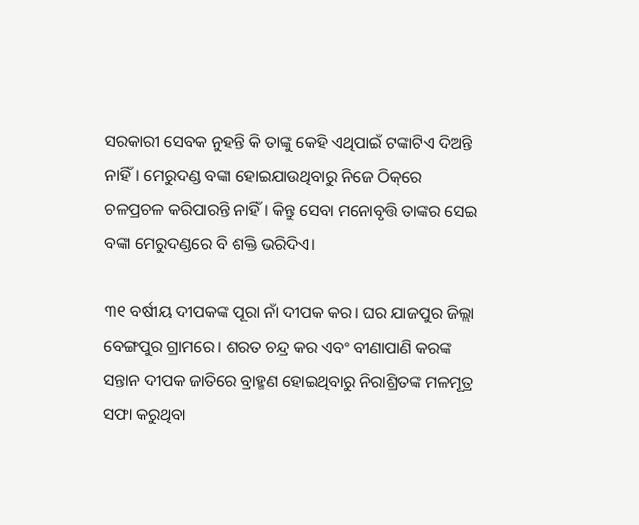ସରକାରୀ ସେବକ ନୁହନ୍ତି କି ତାଙ୍କୁ କେହି ଏଥିପାଇଁ ଟଙ୍କାଟିଏ ଦିଅନ୍ତି ନାହିଁ। ମେରୁଦଣ୍ଡ ବଙ୍କା ହୋଇଯାଉଥିବାରୁ ନିଜେ ଠିକ୍‌ରେ ଚଳପ୍ରଚଳ କରିପାରନ୍ତି ନାହିଁ। କିନ୍ତୁ ସେବା ମନୋବୃତ୍ତି ତାଙ୍କର ସେଇ ବଙ୍କା ମେରୁଦଣ୍ଡରେ ବି ଶକ୍ତି ‌ଭରିଦିଏ।

୩୧ ବର୍ଷୀୟ ଦୀପକଙ୍କ ପୂରା ନାଁ ଦୀପକ କର। ଘର ଯାଜପୁର ଜିଲ୍ଲା ବେଙ୍ଗପୁର ଗ୍ରାମରେ। ଶରତ ଚନ୍ଦ୍ର କର ଏବଂ ବୀଣାପାଣି କରଙ୍କ ସନ୍ତାନ ଦୀପକ ଜାତିରେ ବ୍ରାହ୍ମଣ ହୋଇଥିବାରୁ ନିରାଶ୍ରିତଙ୍କ ମଳମୂତ୍ର ସଫା କରୁଥିବା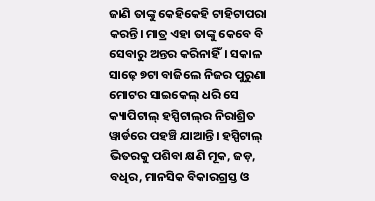ଜାଣି ତାଙ୍କୁ କେହିକେହି ଟାହିଟାପରା କରନ୍ତି। ମାତ୍ର ଏହା ତାଙ୍କୁ କେବେ ବି ସେବାରୁ ଅନ୍ତର କରିନାହିଁ। ସକାଳ ସାଢ଼େ ୭ଟା ବାଜିଲେ ନିଜର ପୁରୁଣା ମୋଟର ସାଇକେଲ୍‌ ଧରି ସେ କ୍ୟାପିଟାଲ୍‌ ହସ୍ପିଟାଲ୍‌ର ନିରାଶ୍ରିତ ୱାର୍ଡରେ ପହଞ୍ଚି ଯାଆନ୍ତି। ହସ୍ପିଟାଲ୍ ଭିତରକୁ ପଶିବା କ୍ଷଣି ମୂକ, ଜଡ଼, ବଧିର, ମାନସିକ ବିକାରଗ୍ରସ୍ତ ଓ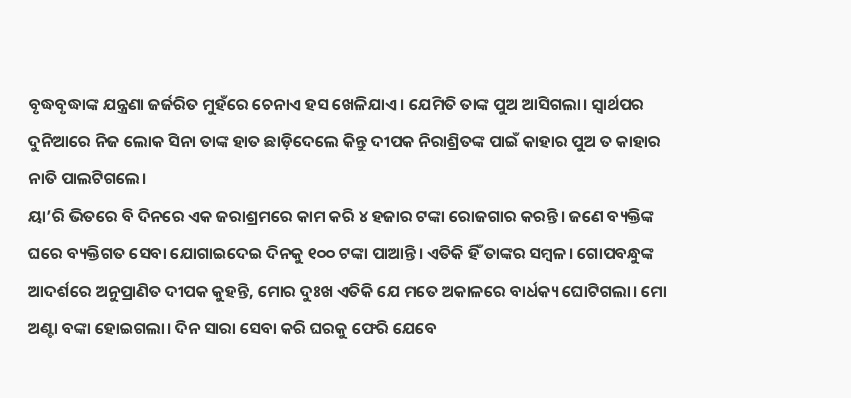ବୃଦ୍ଧବୃଦ୍ଧାଙ୍କ ଯନ୍ତ୍ରଣା ଜର୍ଜରିତ ମୁହଁରେ ଚେନାଏ ହସ ଖେଳିଯାଏ। ଯେମିତି ତାଙ୍କ ପୁଅ ଆସିଗଲା। ସ୍ବାର୍ଥପର ଦୁନିଆରେ ନିଜ ଲୋକ ସିନା ତାଙ୍କ ହାତ ଛାଡ଼ିଦେ‌ଲେ କିନ୍ତୁ ଦୀପକ ନିରାଶ୍ରିତଙ୍କ ପାଇଁ କାହାର ପୁଅ ତ କାହାର ନାତି ପାଲଟିଗଲେ।
ୟା’ରି ଭିତରେ ବି ଦିନରେ ଏକ ଜରାଶ୍ରମରେ କାମ କରି ୪ ହଜାର ଟଙ୍କା ରୋଜଗାର କରନ୍ତି। ଜଣେ ବ୍ୟକ୍ତିଙ୍କ ଘରେ ବ୍ୟକ୍ତିଗତ ସେବା ଯୋଗାଇଦେଇ ଦିନକୁ ୧୦୦ ଟଙ୍କା ପାଆନ୍ତି। ଏତିକି ହିଁ ତାଙ୍କର ସମ୍ବଳ। ଗୋପବନ୍ଧୁଙ୍କ ଆଦର୍ଶରେ ଅନୁପ୍ରାଣିତ ଦୀପକ କୁହନ୍ତି, ମୋର ଦୁଃଖ ଏତିକି ଯେ ମତେ ଅକାଳରେ ବାର୍ଧକ୍ୟ ଘୋଟିଗଲା। ମୋ ଅଣ୍ଟା ବଙ୍କା ହୋଇଗଲା। ଦିନ ସାରା ସେବା କରି ଘରକୁ ଫେରି ଯେବେ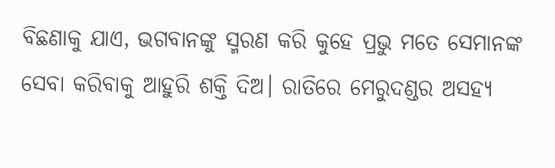ବିଛଣାକୁ ଯାଏ, ଭଗବାନଙ୍କୁ ସ୍ମରଣ କରି କୁହେ ପ୍ରଭୁ ମତେ ସେମାନଙ୍କ ସେବା କରିବାକୁ ଆହୁରି ଶକ୍ତି ଦିଅ। ରାତିରେ ମେରୁଦଣ୍ଡର ଅସହ୍ୟ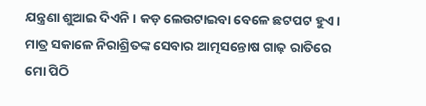ଯନ୍ତ୍ରଣା ଶୁଆଇ ଦିଏନି। କଡ଼ ଲେଉଟାଇବା ବେଳେ ଛଟପଟ ହୁଏ। ମାତ୍ର ସକାଳେ ନିରାଶ୍ରିତଙ୍କ ସେବାର ଆତ୍ମସନ୍ତୋଷ ଗାଢ଼ ରାତିରେ ମୋ ପିଠି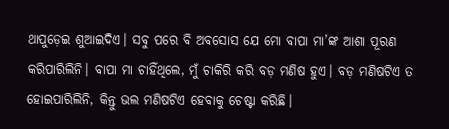ଥାପୁଡ଼େଇ ଶୁଆଇଦିଏ। ସବୁ ପରେ ବି ଅବସୋସ ଯେ ମୋ ବାପା ମା’ଙ୍କ ଆଶା ପୂରଣ କରିପାରିଲିନି। ବାପା ମା ଚାହିଁଥିଲେ, ମୁଁ ଚ‌ାକିରି କରି ବଡ଼ ମଣିଷ ହୁଏ। ବଡ଼ ମଣିଷଟିଏ ତ ହୋଇପାରିଲିନି, କିନ୍ତୁ ଭଲ ମଣିଷଟିଏ ହେବାକୁ ଚେଷ୍ଟା କରିଛି।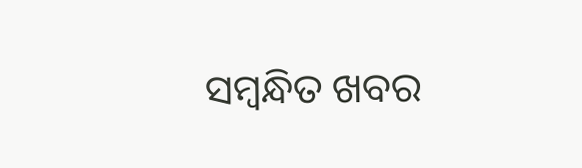ସମ୍ବନ୍ଧିତ ଖବର